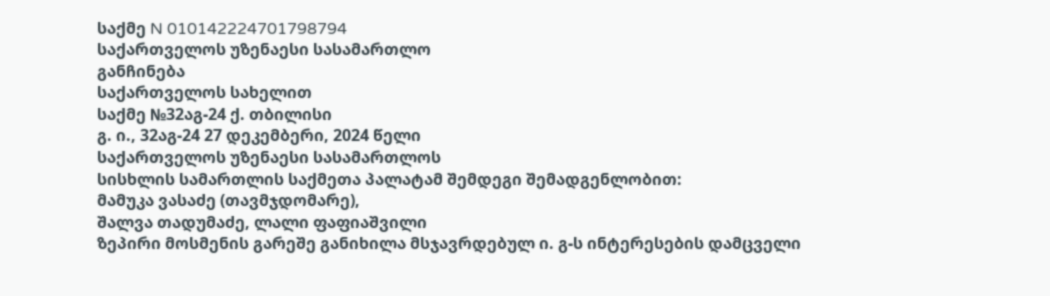საქმე N 010142224701798794
საქართველოს უზენაესი სასამართლო
განჩინება
საქართველოს სახელით
საქმე №32აგ-24 ქ. თბილისი
გ. ი., 32აგ-24 27 დეკემბერი, 2024 წელი
საქართველოს უზენაესი სასამართლოს
სისხლის სამართლის საქმეთა პალატამ შემდეგი შემადგენლობით:
მამუკა ვასაძე (თავმჯდომარე),
შალვა თადუმაძე, ლალი ფაფიაშვილი
ზეპირი მოსმენის გარეშე განიხილა მსჯავრდებულ ი. გ-ს ინტერესების დამცველი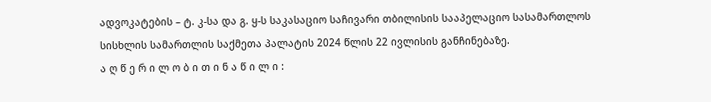ადვოკატების – ტ. კ-სა და გ. ყ-ს საკასაციო საჩივარი თბილისის სააპელაციო სასამართლოს სისხლის სამართლის საქმეთა პალატის 2024 წლის 22 ივლისის განჩინებაზე.
ა ღ წ ე რ ი ლ ო ბ ი თ ი ნ ა წ ი ლ ი :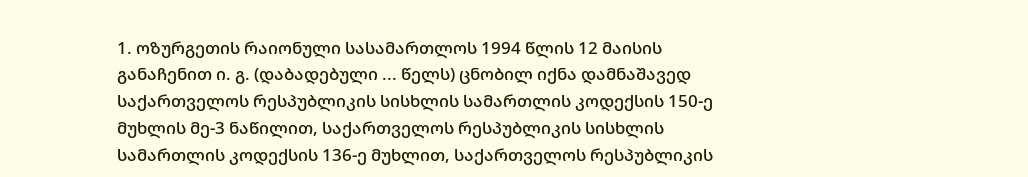1. ოზურგეთის რაიონული სასამართლოს 1994 წლის 12 მაისის განაჩენით ი. გ. (დაბადებული ... წელს) ცნობილ იქნა დამნაშავედ საქართველოს რესპუბლიკის სისხლის სამართლის კოდექსის 150-ე მუხლის მე-3 ნაწილით, საქართველოს რესპუბლიკის სისხლის სამართლის კოდექსის 136-ე მუხლით, საქართველოს რესპუბლიკის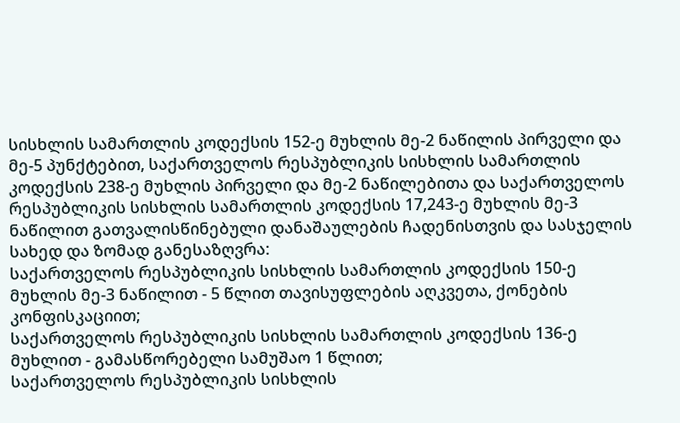სისხლის სამართლის კოდექსის 152-ე მუხლის მე-2 ნაწილის პირველი და მე-5 პუნქტებით, საქართველოს რესპუბლიკის სისხლის სამართლის კოდექსის 238-ე მუხლის პირველი და მე-2 ნაწილებითა და საქართველოს რესპუბლიკის სისხლის სამართლის კოდექსის 17,243-ე მუხლის მე-3 ნაწილით გათვალისწინებული დანაშაულების ჩადენისთვის და სასჯელის სახედ და ზომად განესაზღვრა:
საქართველოს რესპუბლიკის სისხლის სამართლის კოდექსის 150-ე მუხლის მე-3 ნაწილით - 5 წლით თავისუფლების აღკვეთა, ქონების კონფისკაციით;
საქართველოს რესპუბლიკის სისხლის სამართლის კოდექსის 136-ე მუხლით - გამასწორებელი სამუშაო 1 წლით;
საქართველოს რესპუბლიკის სისხლის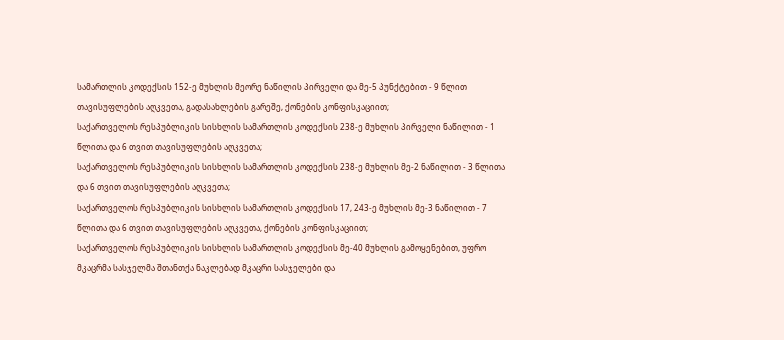სამართლის კოდექსის 152-ე მუხლის მეორე ნაწილის პირველი და მე-5 პუნქტებით - 9 წლით თავისუფლების აღკვეთა, გადასახლების გარეშე, ქონების კონფისკაციით;
საქართველოს რესპუბლიკის სისხლის სამართლის კოდექსის 238-ე მუხლის პირველი ნაწილით - 1 წლითა და 6 თვით თავისუფლების აღკვეთა;
საქართველოს რესპუბლიკის სისხლის სამართლის კოდექსის 238-ე მუხლის მე-2 ნაწილით - 3 წლითა და 6 თვით თავისუფლების აღკვეთა;
საქართველოს რესპუბლიკის სისხლის სამართლის კოდექსის 17, 243-ე მუხლის მე-3 ნაწილით - 7 წლითა და 6 თვით თავისუფლების აღკვეთა, ქონების კონფისკაციით;
საქართველოს რესპუბლიკის სისხლის სამართლის კოდექსის მე-40 მუხლის გამოყენებით, უფრო მკაცრმა სასჯელმა შთანთქა ნაკლებად მკაცრი სასჯელები და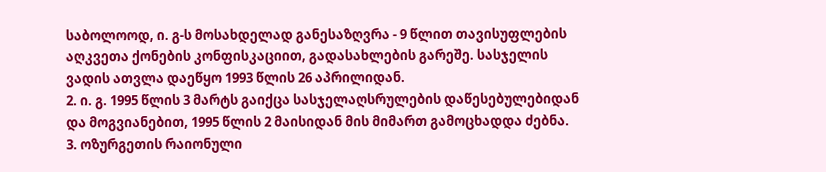საბოლოოდ, ი. გ-ს მოსახდელად განესაზღვრა - 9 წლით თავისუფლების აღკვეთა ქონების კონფისკაციით, გადასახლების გარეშე. სასჯელის ვადის ათვლა დაეწყო 1993 წლის 26 აპრილიდან.
2. ი. გ. 1995 წლის 3 მარტს გაიქცა სასჯელაღსრულების დაწესებულებიდან და მოგვიანებით, 1995 წლის 2 მაისიდან მის მიმართ გამოცხადდა ძებნა.
3. ოზურგეთის რაიონული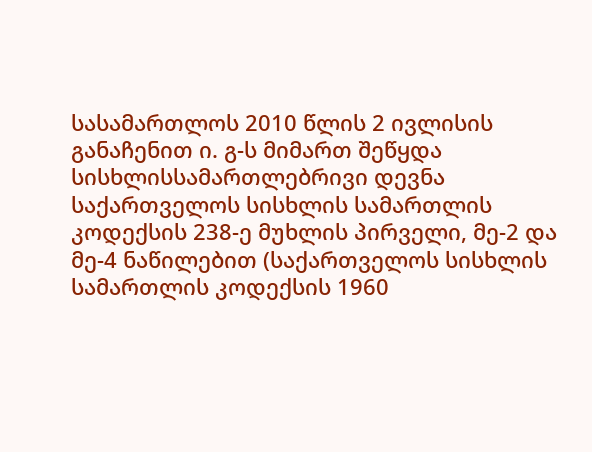სასამართლოს 2010 წლის 2 ივლისის განაჩენით ი. გ-ს მიმართ შეწყდა სისხლისსამართლებრივი დევნა საქართველოს სისხლის სამართლის კოდექსის 238-ე მუხლის პირველი, მე-2 და მე-4 ნაწილებით (საქართველოს სისხლის სამართლის კოდექსის 1960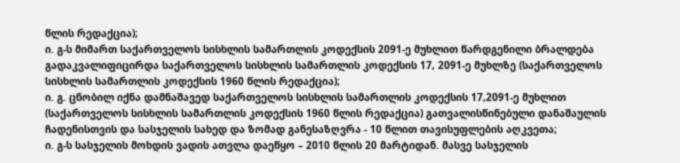წლის რედაქცია);
ი. გ-ს მიმართ საქართველოს სისხლის სამართლის კოდექსის 2091-ე მუხლით წარდგენილი ბრალდება გადაკვალიფიცირდა საქართველოს სისხლის სამართლის კოდექსის 17, 2091-ე მუხლზე (საქართველოს სისხლის სამართლის კოდექსის 1960 წლის რედაქცია);
ი. გ. ცნობილ იქნა დამნაშავედ საქართველოს სისხლის სამართლის კოდექსის 17,2091-ე მუხლით (საქართველოს სისხლის სამართლის კოდექსის 1960 წლის რედაქცია) გათვალისწინებული დანაშაულის ჩადენისთვის და სასჯელის სახედ და ზომად განესაზღვრა - 10 წლით თავისუფლების აღკვეთა;
ი. გ-ს სასჯელის მოხდის ვადის ათვლა დაეწყო – 2010 წლის 20 მარტიდან. მასვე სასჯელის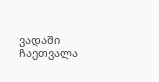ვადაში ჩაეთვალა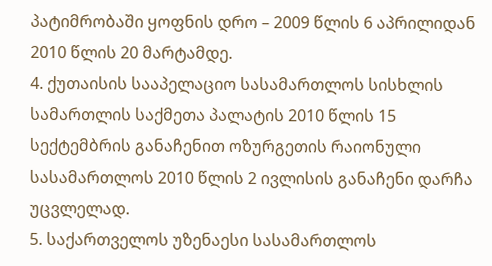პატიმრობაში ყოფნის დრო – 2009 წლის 6 აპრილიდან 2010 წლის 20 მარტამდე.
4. ქუთაისის სააპელაციო სასამართლოს სისხლის სამართლის საქმეთა პალატის 2010 წლის 15 სექტემბრის განაჩენით ოზურგეთის რაიონული სასამართლოს 2010 წლის 2 ივლისის განაჩენი დარჩა უცვლელად.
5. საქართველოს უზენაესი სასამართლოს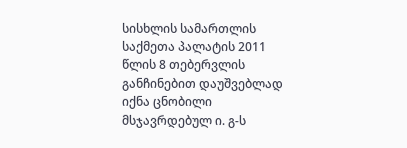სისხლის სამართლის საქმეთა პალატის 2011 წლის 8 თებერვლის განჩინებით დაუშვებლად იქნა ცნობილი მსჯავრდებულ ი. გ-ს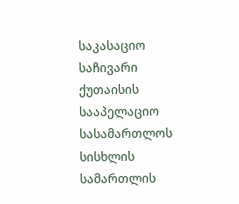საკასაციო საჩივარი ქუთაისის სააპელაციო სასამართლოს სისხლის სამართლის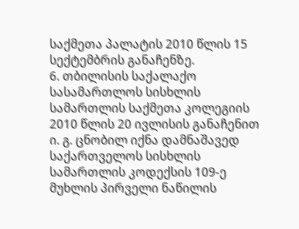საქმეთა პალატის 2010 წლის 15 სექტემბრის განაჩენზე.
6. თბილისის საქალაქო სასამართლოს სისხლის სამართლის საქმეთა კოლეგიის 2010 წლის 20 ივლისის განაჩენით ი. გ. ცნობილ იქნა დამნაშავედ საქართველოს სისხლის სამართლის კოდექსის 109-ე მუხლის პირველი ნაწილის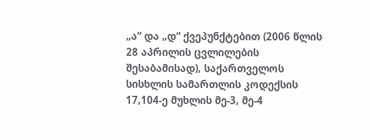„ა“ და „დ“ ქვეპუნქტებით (2006 წლის 28 აპრილის ცვლილების შესაბამისად), საქართველოს სისხლის სამართლის კოდექსის 17,104-ე მუხლის მე-3, მე-4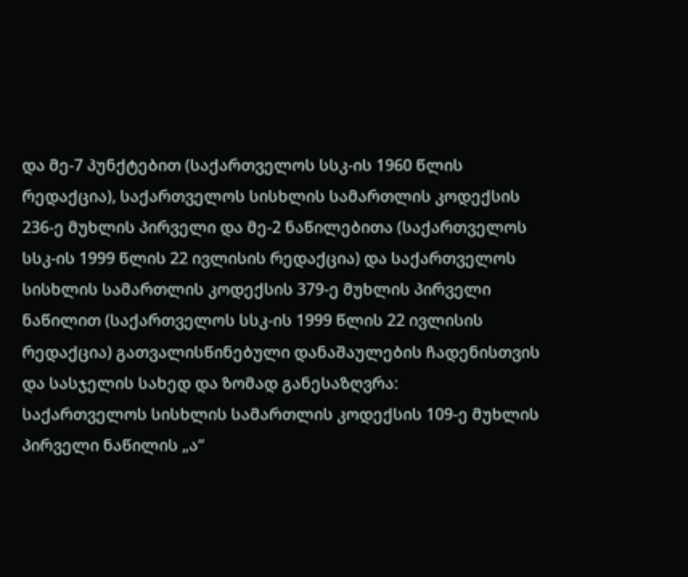და მე-7 პუნქტებით (საქართველოს სსკ-ის 1960 წლის რედაქცია), საქართველოს სისხლის სამართლის კოდექსის 236-ე მუხლის პირველი და მე-2 ნაწილებითა (საქართველოს სსკ-ის 1999 წლის 22 ივლისის რედაქცია) და საქართველოს სისხლის სამართლის კოდექსის 379-ე მუხლის პირველი ნაწილით (საქართველოს სსკ-ის 1999 წლის 22 ივლისის რედაქცია) გათვალისწინებული დანაშაულების ჩადენისთვის და სასჯელის სახედ და ზომად განესაზღვრა:
საქართველოს სისხლის სამართლის კოდექსის 109-ე მუხლის პირველი ნაწილის „ა“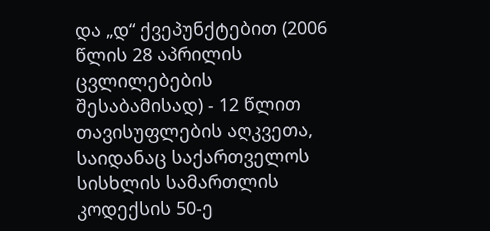და „დ“ ქვეპუნქტებით (2006 წლის 28 აპრილის ცვლილებების შესაბამისად) - 12 წლით თავისუფლების აღკვეთა, საიდანაც საქართველოს სისხლის სამართლის კოდექსის 50-ე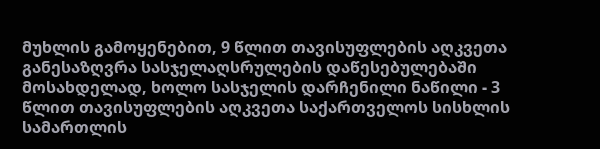მუხლის გამოყენებით, 9 წლით თავისუფლების აღკვეთა განესაზღვრა სასჯელაღსრულების დაწესებულებაში მოსახდელად, ხოლო სასჯელის დარჩენილი ნაწილი - 3 წლით თავისუფლების აღკვეთა საქართველოს სისხლის სამართლის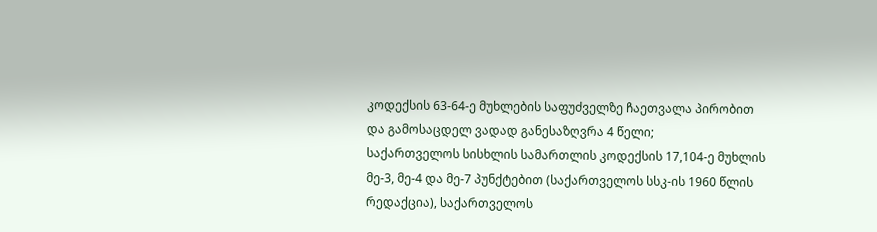კოდექსის 63-64-ე მუხლების საფუძველზე ჩაეთვალა პირობით და გამოსაცდელ ვადად განესაზღვრა 4 წელი;
საქართველოს სისხლის სამართლის კოდექსის 17,104-ე მუხლის მე-3, მე-4 და მე-7 პუნქტებით (საქართველოს სსკ-ის 1960 წლის რედაქცია), საქართველოს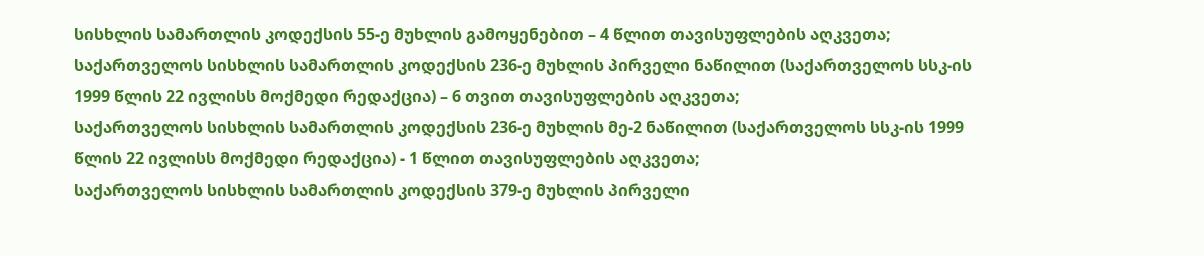სისხლის სამართლის კოდექსის 55-ე მუხლის გამოყენებით – 4 წლით თავისუფლების აღკვეთა;
საქართველოს სისხლის სამართლის კოდექსის 236-ე მუხლის პირველი ნაწილით (საქართველოს სსკ-ის 1999 წლის 22 ივლისს მოქმედი რედაქცია) – 6 თვით თავისუფლების აღკვეთა;
საქართველოს სისხლის სამართლის კოდექსის 236-ე მუხლის მე-2 ნაწილით (საქართველოს სსკ-ის 1999 წლის 22 ივლისს მოქმედი რედაქცია) - 1 წლით თავისუფლების აღკვეთა;
საქართველოს სისხლის სამართლის კოდექსის 379-ე მუხლის პირველი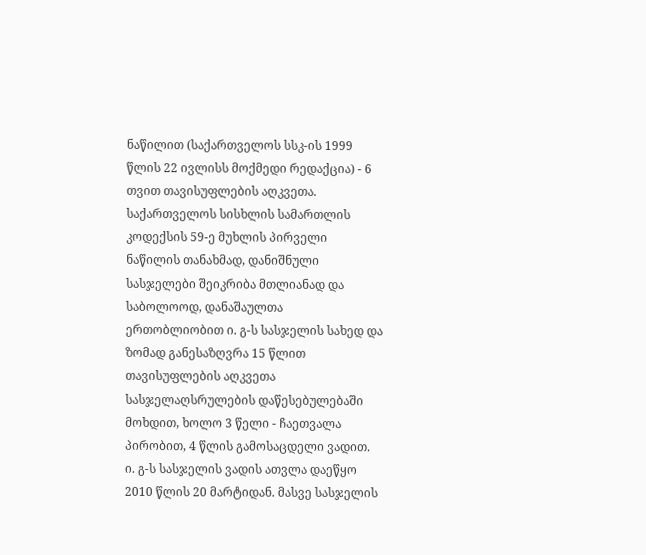ნაწილით (საქართველოს სსკ-ის 1999 წლის 22 ივლისს მოქმედი რედაქცია) - 6 თვით თავისუფლების აღკვეთა.
საქართველოს სისხლის სამართლის კოდექსის 59-ე მუხლის პირველი ნაწილის თანახმად, დანიშნული სასჯელები შეიკრიბა მთლიანად და საბოლოოდ, დანაშაულთა ერთობლიობით ი. გ-ს სასჯელის სახედ და ზომად განესაზღვრა 15 წლით თავისუფლების აღკვეთა სასჯელაღსრულების დაწესებულებაში მოხდით, ხოლო 3 წელი - ჩაეთვალა პირობით, 4 წლის გამოსაცდელი ვადით.
ი. გ-ს სასჯელის ვადის ათვლა დაეწყო 2010 წლის 20 მარტიდან. მასვე სასჯელის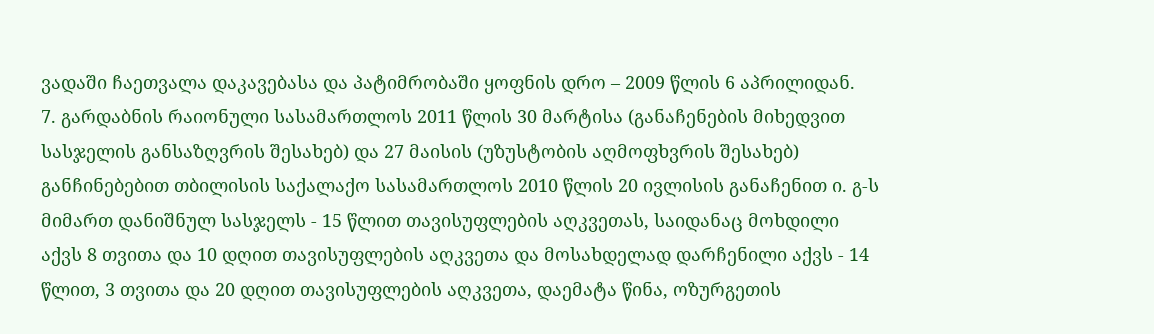ვადაში ჩაეთვალა დაკავებასა და პატიმრობაში ყოფნის დრო – 2009 წლის 6 აპრილიდან.
7. გარდაბნის რაიონული სასამართლოს 2011 წლის 30 მარტისა (განაჩენების მიხედვით სასჯელის განსაზღვრის შესახებ) და 27 მაისის (უზუსტობის აღმოფხვრის შესახებ) განჩინებებით თბილისის საქალაქო სასამართლოს 2010 წლის 20 ივლისის განაჩენით ი. გ-ს მიმართ დანიშნულ სასჯელს - 15 წლით თავისუფლების აღკვეთას, საიდანაც მოხდილი აქვს 8 თვითა და 10 დღით თავისუფლების აღკვეთა და მოსახდელად დარჩენილი აქვს - 14 წლით, 3 თვითა და 20 დღით თავისუფლების აღკვეთა, დაემატა წინა, ოზურგეთის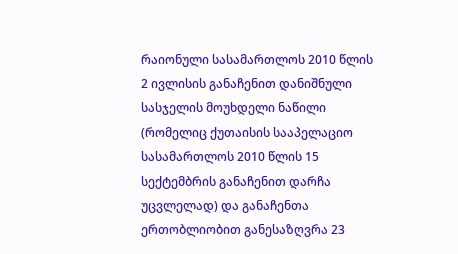რაიონული სასამართლოს 2010 წლის 2 ივლისის განაჩენით დანიშნული სასჯელის მოუხდელი ნაწილი (რომელიც ქუთაისის სააპელაციო სასამართლოს 2010 წლის 15 სექტემბრის განაჩენით დარჩა უცვლელად) და განაჩენთა ერთობლიობით განესაზღვრა 23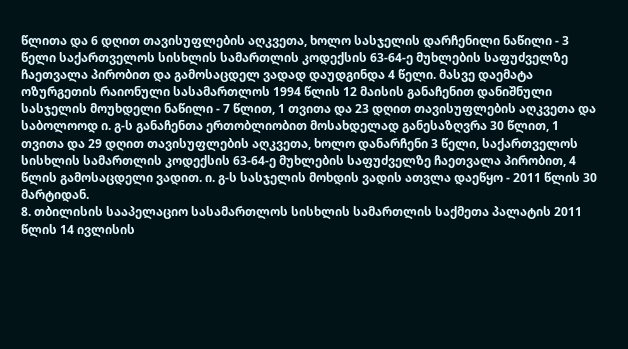წლითა და 6 დღით თავისუფლების აღკვეთა, ხოლო სასჯელის დარჩენილი ნაწილი - 3 წელი საქართველოს სისხლის სამართლის კოდექსის 63-64-ე მუხლების საფუძველზე ჩაეთვალა პირობით და გამოსაცდელ ვადად დაუდგინდა 4 წელი. მასვე დაემატა ოზურგეთის რაიონული სასამართლოს 1994 წლის 12 მაისის განაჩენით დანიშნული სასჯელის მოუხდელი ნაწილი - 7 წლით, 1 თვითა და 23 დღით თავისუფლების აღკვეთა და საბოლოოდ ი. გ-ს განაჩენთა ერთობლიობით მოსახდელად განესაზღვრა 30 წლით, 1 თვითა და 29 დღით თავისუფლების აღკვეთა, ხოლო დანარჩენი 3 წელი, საქართველოს სისხლის სამართლის კოდექსის 63-64-ე მუხლების საფუძველზე ჩაეთვალა პირობით, 4 წლის გამოსაცდელი ვადით. ი. გ-ს სასჯელის მოხდის ვადის ათვლა დაეწყო - 2011 წლის 30 მარტიდან.
8. თბილისის სააპელაციო სასამართლოს სისხლის სამართლის საქმეთა პალატის 2011 წლის 14 ივლისის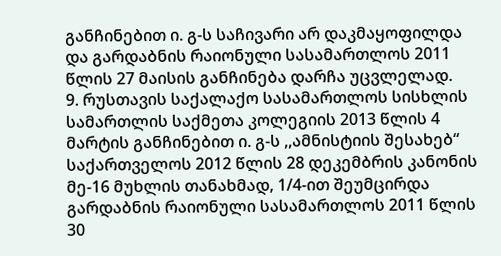განჩინებით ი. გ-ს საჩივარი არ დაკმაყოფილდა და გარდაბნის რაიონული სასამართლოს 2011 წლის 27 მაისის განჩინება დარჩა უცვლელად.
9. რუსთავის საქალაქო სასამართლოს სისხლის სამართლის საქმეთა კოლეგიის 2013 წლის 4 მარტის განჩინებით ი. გ-ს ,,ამნისტიის შესახებ“ საქართველოს 2012 წლის 28 დეკემბრის კანონის მე-16 მუხლის თანახმად, 1/4-ით შეუმცირდა გარდაბნის რაიონული სასამართლოს 2011 წლის 30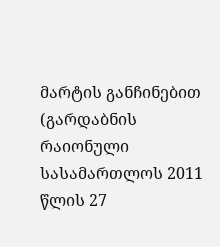მარტის განჩინებით (გარდაბნის რაიონული სასამართლოს 2011 წლის 27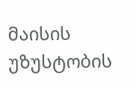მაისის უზუსტობის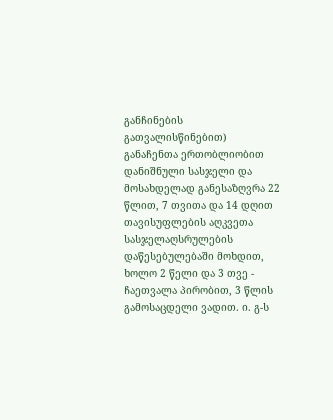განჩინების გათვალისწინებით) განაჩენთა ერთობლიობით დანიშნული სასჯელი და მოსახდელად განესაზღვრა 22 წლით, 7 თვითა და 14 დღით თავისუფლების აღკვეთა სასჯელაღსრულების დაწესებულებაში მოხდით, ხოლო 2 წელი და 3 თვე - ჩაეთვალა პირობით, 3 წლის გამოსაცდელი ვადით. ი. გ-ს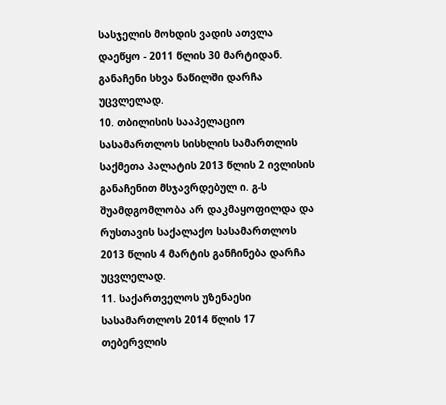სასჯელის მოხდის ვადის ათვლა დაეწყო - 2011 წლის 30 მარტიდან. განაჩენი სხვა ნაწილში დარჩა უცვლელად.
10. თბილისის სააპელაციო სასამართლოს სისხლის სამართლის საქმეთა პალატის 2013 წლის 2 ივლისის განაჩენით მსჯავრდებულ ი. გ-ს შუამდგომლობა არ დაკმაყოფილდა და რუსთავის საქალაქო სასამართლოს 2013 წლის 4 მარტის განჩინება დარჩა უცვლელად.
11. საქართველოს უზენაესი სასამართლოს 2014 წლის 17 თებერვლის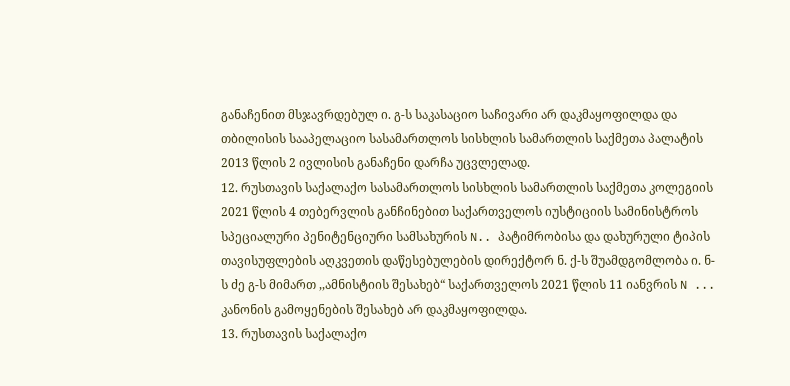განაჩენით მსჯავრდებულ ი. გ-ს საკასაციო საჩივარი არ დაკმაყოფილდა და თბილისის სააპელაციო სასამართლოს სისხლის სამართლის საქმეთა პალატის 2013 წლის 2 ივლისის განაჩენი დარჩა უცვლელად.
12. რუსთავის საქალაქო სასამართლოს სისხლის სამართლის საქმეთა კოლეგიის 2021 წლის 4 თებერვლის განჩინებით საქართველოს იუსტიციის სამინისტროს სპეციალური პენიტენციური სამსახურის N.. პატიმრობისა და დახურული ტიპის თავისუფლების აღკვეთის დაწესებულების დირექტორ ნ. ქ-ს შუამდგომლობა ი. ნ-ს ძე გ-ს მიმართ ,,ამნისტიის შესახებ“ საქართველოს 2021 წლის 11 იანვრის N ... კანონის გამოყენების შესახებ არ დაკმაყოფილდა.
13. რუსთავის საქალაქო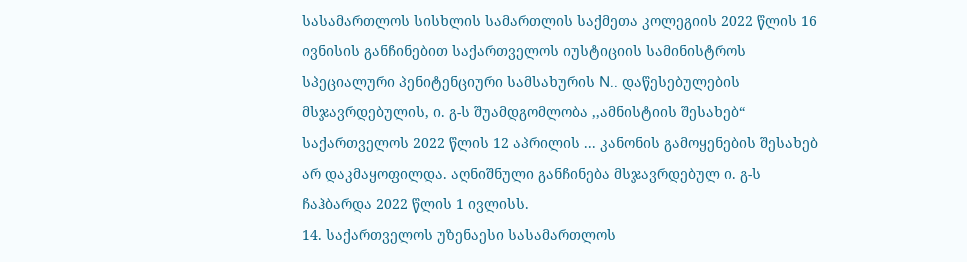სასამართლოს სისხლის სამართლის საქმეთა კოლეგიის 2022 წლის 16 ივნისის განჩინებით საქართველოს იუსტიციის სამინისტროს სპეციალური პენიტენციური სამსახურის N.. დაწესებულების მსჯავრდებულის, ი. გ-ს შუამდგომლობა ,,ამნისტიის შესახებ“ საქართველოს 2022 წლის 12 აპრილის ... კანონის გამოყენების შესახებ არ დაკმაყოფილდა. აღნიშნული განჩინება მსჯავრდებულ ი. გ-ს ჩაჰბარდა 2022 წლის 1 ივლისს.
14. საქართველოს უზენაესი სასამართლოს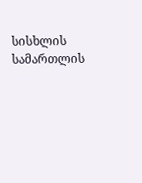სისხლის სამართლის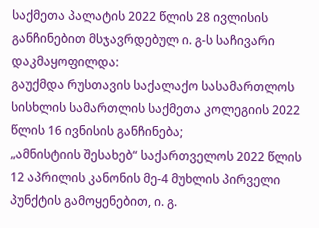საქმეთა პალატის 2022 წლის 28 ივლისის განჩინებით მსჯავრდებულ ი. გ-ს საჩივარი დაკმაყოფილდა:
გაუქმდა რუსთავის საქალაქო სასამართლოს სისხლის სამართლის საქმეთა კოლეგიის 2022 წლის 16 ივნისის განჩინება;
„ამნისტიის შესახებ“ საქართველოს 2022 წლის 12 აპრილის კანონის მე-4 მუხლის პირველი პუნქტის გამოყენებით, ი. გ.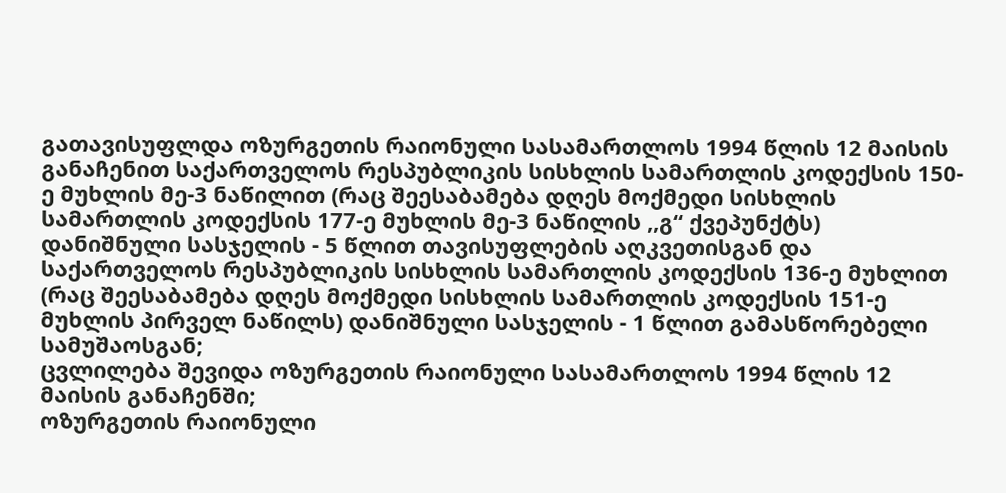გათავისუფლდა ოზურგეთის რაიონული სასამართლოს 1994 წლის 12 მაისის განაჩენით საქართველოს რესპუბლიკის სისხლის სამართლის კოდექსის 150-ე მუხლის მე-3 ნაწილით (რაც შეესაბამება დღეს მოქმედი სისხლის სამართლის კოდექსის 177-ე მუხლის მე-3 ნაწილის ,,გ“ ქვეპუნქტს) დანიშნული სასჯელის - 5 წლით თავისუფლების აღკვეთისგან და საქართველოს რესპუბლიკის სისხლის სამართლის კოდექსის 136-ე მუხლით (რაც შეესაბამება დღეს მოქმედი სისხლის სამართლის კოდექსის 151-ე მუხლის პირველ ნაწილს) დანიშნული სასჯელის - 1 წლით გამასწორებელი სამუშაოსგან;
ცვლილება შევიდა ოზურგეთის რაიონული სასამართლოს 1994 წლის 12 მაისის განაჩენში;
ოზურგეთის რაიონული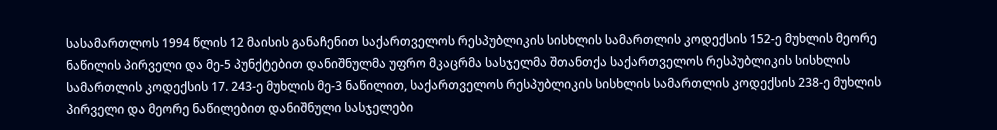სასამართლოს 1994 წლის 12 მაისის განაჩენით საქართველოს რესპუბლიკის სისხლის სამართლის კოდექსის 152-ე მუხლის მეორე ნაწილის პირველი და მე-5 პუნქტებით დანიშნულმა უფრო მკაცრმა სასჯელმა შთანთქა საქართველოს რესპუბლიკის სისხლის სამართლის კოდექსის 17. 243-ე მუხლის მე-3 ნაწილით, საქართველოს რესპუბლიკის სისხლის სამართლის კოდექსის 238-ე მუხლის პირველი და მეორე ნაწილებით დანიშნული სასჯელები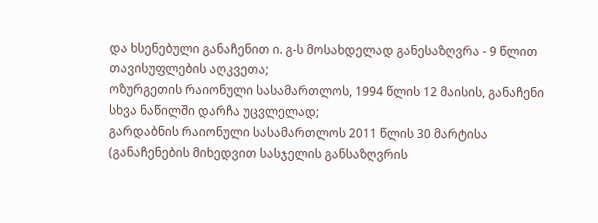და ხსენებული განაჩენით ი. გ-ს მოსახდელად განესაზღვრა - 9 წლით თავისუფლების აღკვეთა;
ოზურგეთის რაიონული სასამართლოს, 1994 წლის 12 მაისის, განაჩენი სხვა ნაწილში დარჩა უცვლელად;
გარდაბნის რაიონული სასამართლოს 2011 წლის 30 მარტისა (განაჩენების მიხედვით სასჯელის განსაზღვრის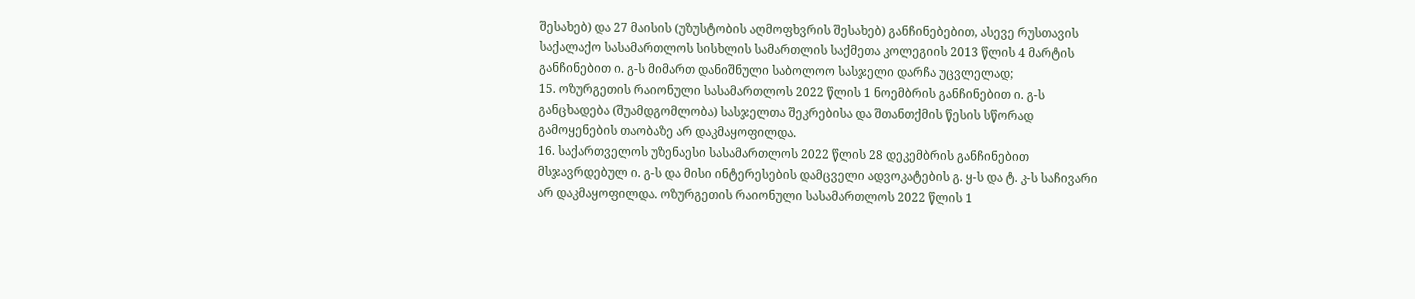შესახებ) და 27 მაისის (უზუსტობის აღმოფხვრის შესახებ) განჩინებებით, ასევე რუსთავის საქალაქო სასამართლოს სისხლის სამართლის საქმეთა კოლეგიის 2013 წლის 4 მარტის განჩინებით ი. გ-ს მიმართ დანიშნული საბოლოო სასჯელი დარჩა უცვლელად;
15. ოზურგეთის რაიონული სასამართლოს 2022 წლის 1 ნოემბრის განჩინებით ი. გ-ს განცხადება (შუამდგომლობა) სასჯელთა შეკრებისა და შთანთქმის წესის სწორად გამოყენების თაობაზე არ დაკმაყოფილდა.
16. საქართველოს უზენაესი სასამართლოს 2022 წლის 28 დეკემბრის განჩინებით მსჯავრდებულ ი. გ-ს და მისი ინტერესების დამცველი ადვოკატების გ. ყ-ს და ტ. კ-ს საჩივარი არ დაკმაყოფილდა. ოზურგეთის რაიონული სასამართლოს 2022 წლის 1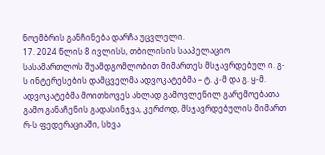ნოემბრის განჩინება დარჩა უცვლელი.
17. 2024 წლის 8 ივლისს, თბილისის სააპელაციო სასამართლოს შუამდგომლობით მიმართეს მსჯავრდებულ ი. გ-ს ინტერესების დამცველმა ადვოკატებმა – ტ. კ-მ და გ. ყ-მ. ადვოკატებმა მოითხოვეს ახლად გამოვლენილ გარემოებათა გამო განაჩენის გადასინჯვა, კერძოდ, მსჯავრდებულის მიმართ რ-ს ფედერაციაში, სხვა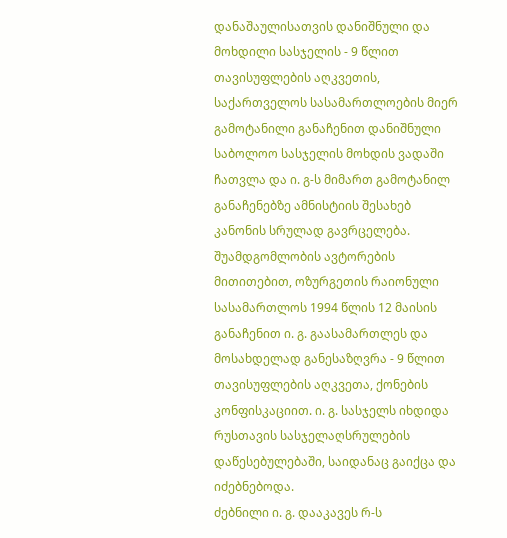დანაშაულისათვის დანიშნული და მოხდილი სასჯელის - 9 წლით თავისუფლების აღკვეთის, საქართველოს სასამართლოების მიერ გამოტანილი განაჩენით დანიშნული საბოლოო სასჯელის მოხდის ვადაში ჩათვლა და ი. გ-ს მიმართ გამოტანილ განაჩენებზე ამნისტიის შესახებ კანონის სრულად გავრცელება. შუამდგომლობის ავტორების მითითებით, ოზურგეთის რაიონული სასამართლოს 1994 წლის 12 მაისის განაჩენით ი. გ. გაასამართლეს და მოსახდელად განესაზღვრა - 9 წლით თავისუფლების აღკვეთა, ქონების კონფისკაციით. ი. გ. სასჯელს იხდიდა რუსთავის სასჯელაღსრულების დაწესებულებაში, საიდანაც გაიქცა და იძებნებოდა.
ძებნილი ი. გ. დააკავეს რ-ს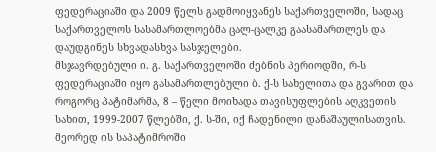ფედერაციაში და 2009 წელს გადმოიყვანეს საქართველოში, სადაც საქართველოს სასამართლოებმა ცალ-ცალკე გაასამართლეს და დაუდგინეს სხვადასხვა სასჯელები.
მსჯავრდებული ი. გ. საქართველოში ძებნის პერიოდში, რ-ს ფედერაციაში იყო გასამართლებული ბ. ქ-ს სახელითა და გვარით და როგორც პატიმარმა, 8 – წელი მოიხადა თავისუფლების აღკვეთის სახით, 1999-2007 წლებში, ქ. ს-ში, იქ ჩადენილი დანაშაულისათვის. მეორედ ის საპატიმროში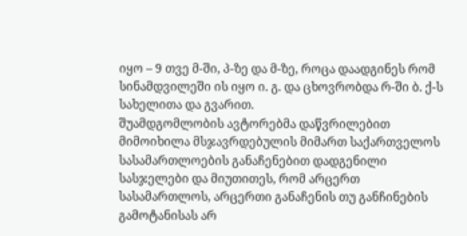იყო – 9 თვე მ-ში, პ-ზე და მ-ზე, როცა დაადგინეს რომ სინამდვილეში ის იყო ი. გ. და ცხოვრობდა რ-ში ბ. ქ-ს სახელითა და გვარით.
შუამდგომლობის ავტორებმა დაწვრილებით მიმოიხილა მსჯავრდებულის მიმართ საქართველოს სასამართლოების განაჩენებით დადგენილი სასჯელები და მიუთითეს, რომ არცერთ სასამართლოს, არცერთი განაჩენის თუ განჩინების გამოტანისას არ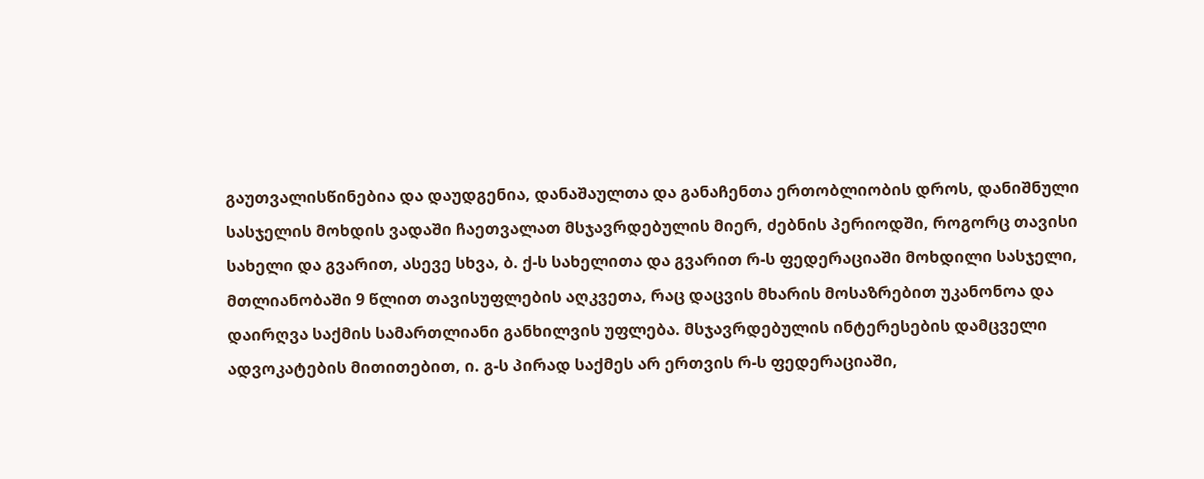გაუთვალისწინებია და დაუდგენია, დანაშაულთა და განაჩენთა ერთობლიობის დროს, დანიშნული სასჯელის მოხდის ვადაში ჩაეთვალათ მსჯავრდებულის მიერ, ძებნის პერიოდში, როგორც თავისი სახელი და გვარით, ასევე სხვა, ბ. ქ-ს სახელითა და გვარით რ-ს ფედერაციაში მოხდილი სასჯელი, მთლიანობაში 9 წლით თავისუფლების აღკვეთა, რაც დაცვის მხარის მოსაზრებით უკანონოა და დაირღვა საქმის სამართლიანი განხილვის უფლება. მსჯავრდებულის ინტერესების დამცველი ადვოკატების მითითებით, ი. გ-ს პირად საქმეს არ ერთვის რ-ს ფედერაციაში,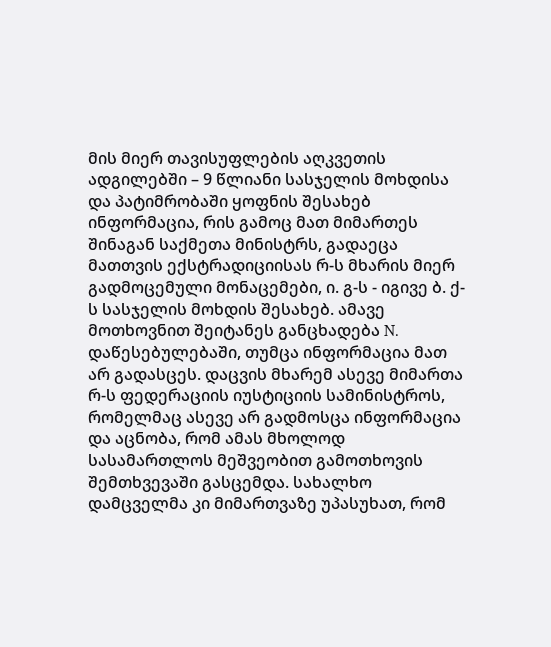მის მიერ თავისუფლების აღკვეთის ადგილებში – 9 წლიანი სასჯელის მოხდისა და პატიმრობაში ყოფნის შესახებ ინფორმაცია, რის გამოც მათ მიმართეს შინაგან საქმეთა მინისტრს, გადაეცა მათთვის ექსტრადიციისას რ-ს მხარის მიერ გადმოცემული მონაცემები, ი. გ-ს - იგივე ბ. ქ-ს სასჯელის მოხდის შესახებ. ამავე მოთხოვნით შეიტანეს განცხადება N. დაწესებულებაში, თუმცა ინფორმაცია მათ არ გადასცეს. დაცვის მხარემ ასევე მიმართა რ-ს ფედერაციის იუსტიციის სამინისტროს, რომელმაც ასევე არ გადმოსცა ინფორმაცია და აცნობა, რომ ამას მხოლოდ სასამართლოს მეშვეობით გამოთხოვის შემთხვევაში გასცემდა. სახალხო დამცველმა კი მიმართვაზე უპასუხათ, რომ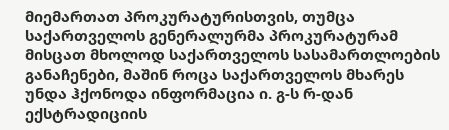მიემართათ პროკურატურისთვის, თუმცა საქართველოს გენერალურმა პროკურატურამ მისცათ მხოლოდ საქართველოს სასამართლოების განაჩენები, მაშინ როცა საქართველოს მხარეს უნდა ჰქონოდა ინფორმაცია ი. გ-ს რ-დან ექსტრადიციის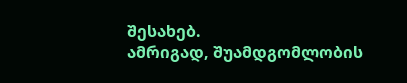შესახებ.
ამრიგად, შუამდგომლობის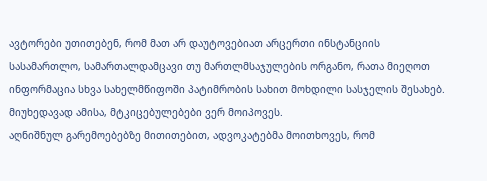ავტორები უთითებენ, რომ მათ არ დაუტოვებიათ არცერთი ინსტანციის სასამართლო, სამართალდამცავი თუ მართლმსაჯულების ორგანო, რათა მიეღოთ ინფორმაცია სხვა სახელმწიფოში პატიმრობის სახით მოხდილი სასჯელის შესახებ. მიუხედავად ამისა, მტკიცებულებები ვერ მოიპოვეს.
აღნიშნულ გარემოებებზე მითითებით, ადვოკატებმა მოითხოვეს, რომ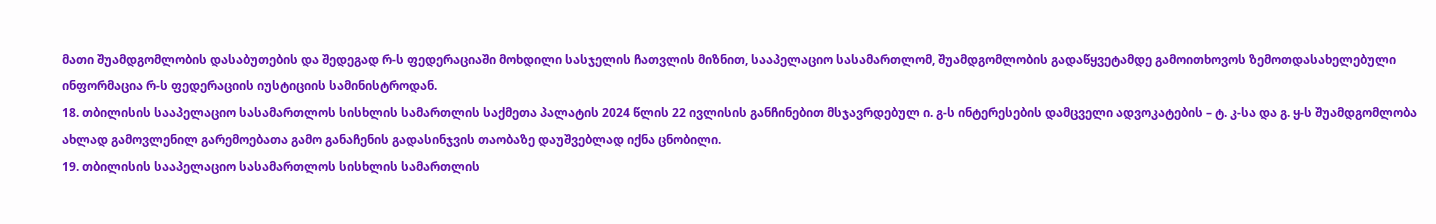მათი შუამდგომლობის დასაბუთების და შედეგად რ-ს ფედერაციაში მოხდილი სასჯელის ჩათვლის მიზნით, სააპელაციო სასამართლომ, შუამდგომლობის გადაწყვეტამდე გამოითხოვოს ზემოთდასახელებული ინფორმაცია რ-ს ფედერაციის იუსტიციის სამინისტროდან.
18. თბილისის სააპელაციო სასამართლოს სისხლის სამართლის საქმეთა პალატის 2024 წლის 22 ივლისის განჩინებით მსჯავრდებულ ი. გ-ს ინტერესების დამცველი ადვოკატების – ტ. კ-სა და გ. ყ-ს შუამდგომლობა ახლად გამოვლენილ გარემოებათა გამო განაჩენის გადასინჯვის თაობაზე დაუშვებლად იქნა ცნობილი.
19. თბილისის სააპელაციო სასამართლოს სისხლის სამართლის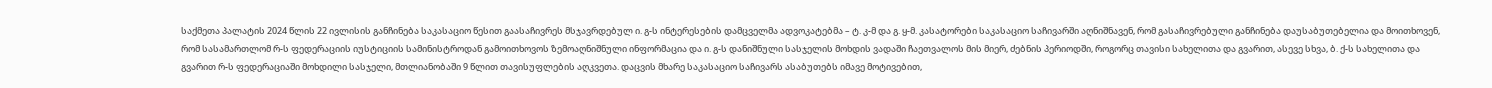საქმეთა პალატის 2024 წლის 22 ივლისის განჩინება საკასაციო წესით გაასაჩივრეს მსჯავრდებულ ი. გ-ს ინტერესების დამცველმა ადვოკატებმა – ტ. კ-მ და გ. ყ-მ. კასატორები საკასაციო საჩივარში აღნიშნავენ, რომ გასაჩივრებული განჩინება დაუსაბუთებელია და მოითხოვენ, რომ სასამართლომ რ-ს ფედერაციის იუსტიციის სამინისტროდან გამოითხოვოს ზემოაღნიშნული ინფორმაცია და ი. გ-ს დანიშნული სასჯელის მოხდის ვადაში ჩაეთვალოს მის მიერ, ძებნის პერიოდში, როგორც თავისი სახელითა და გვარით, ასევე სხვა, ბ. ქ-ს სახელითა და გვარით რ-ს ფედერაციაში მოხდილი სასჯელი, მთლიანობაში 9 წლით თავისუფლების აღკვეთა. დაცვის მხარე საკასაციო საჩივარს ასაბუთებს იმავე მოტივებით,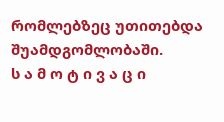რომლებზეც უთითებდა შუამდგომლობაში.
ს ა მ ო ტ ი ვ ა ც ი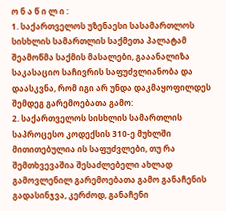ო ნ ა წ ი ლ ი :
1. საქართველოს უზენაესი სასამართლოს სისხლის სამართლის საქმეთა პალატამ შეამოწმა საქმის მასალები, გააანალიზა საკასაციო საჩივრის საფუძვლიანობა და დაასკვნა, რომ იგი არ უნდა დაკმაყოფილდეს შემდეგ გარემოებათა გამო:
2. საქართველოს სისხლის სამართლის საპროცესო კოდექსის 310-ე მუხლში მითითებულია ის საფუძვლები, თუ რა შემთხვევაშია შესაძლებელი ახლად გამოვლენილ გარემოებათა გამო განაჩენის გადასინჯვა, კერძოდ, განაჩენი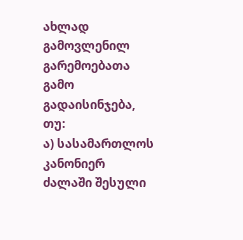ახლად გამოვლენილ გარემოებათა გამო გადაისინჯება, თუ:
ა) სასამართლოს კანონიერ ძალაში შესული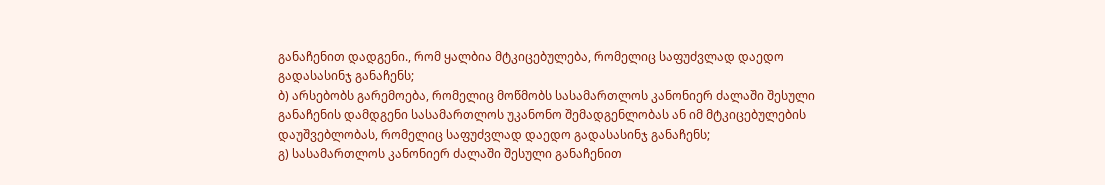განაჩენით დადგენი., რომ ყალბია მტკიცებულება, რომელიც საფუძვლად დაედო გადასასინჯ განაჩენს;
ბ) არსებობს გარემოება, რომელიც მოწმობს სასამართლოს კანონიერ ძალაში შესული განაჩენის დამდგენი სასამართლოს უკანონო შემადგენლობას ან იმ მტკიცებულების დაუშვებლობას, რომელიც საფუძვლად დაედო გადასასინჯ განაჩენს;
გ) სასამართლოს კანონიერ ძალაში შესული განაჩენით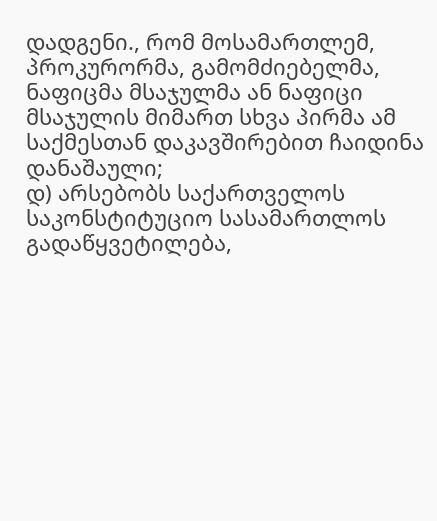დადგენი., რომ მოსამართლემ, პროკურორმა, გამომძიებელმა, ნაფიცმა მსაჯულმა ან ნაფიცი მსაჯულის მიმართ სხვა პირმა ამ საქმესთან დაკავშირებით ჩაიდინა დანაშაული;
დ) არსებობს საქართველოს საკონსტიტუციო სასამართლოს გადაწყვეტილება,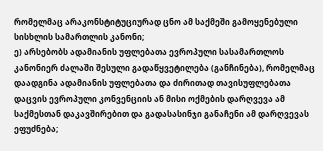რომელმაც არაკონსტიტუციურად ცნო ამ საქმეში გამოყენებული სისხლის სამართლის კანონი;
ე) არსებობს ადამიანის უფლებათა ევროპული სასამართლოს კანონიერ ძალაში შესული გადაწყვეტილება (განჩინება), რომელმაც დაადგინა ადამიანის უფლებათა და ძირითად თავისუფლებათა დაცვის ევროპული კონვენციის ან მისი ოქმების დარღვევა ამ საქმესთან დაკავშირებით და გადასასინჯი განაჩენი ამ დარღვევას ეფუძნება;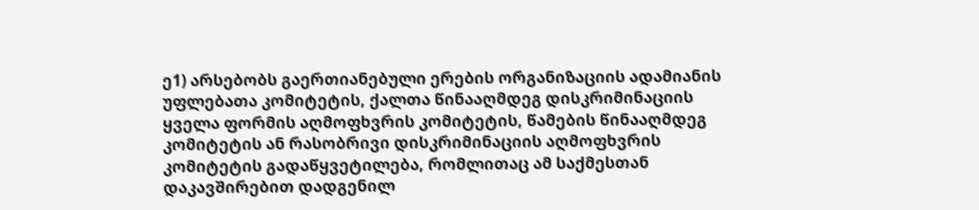ე1) არსებობს გაერთიანებული ერების ორგანიზაციის ადამიანის უფლებათა კომიტეტის, ქალთა წინააღმდეგ დისკრიმინაციის ყველა ფორმის აღმოფხვრის კომიტეტის, წამების წინააღმდეგ კომიტეტის ან რასობრივი დისკრიმინაციის აღმოფხვრის კომიტეტის გადაწყვეტილება, რომლითაც ამ საქმესთან დაკავშირებით დადგენილ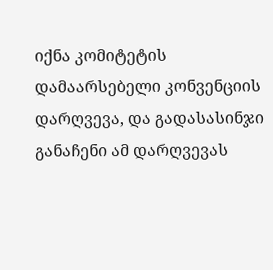იქნა კომიტეტის დამაარსებელი კონვენციის დარღვევა, და გადასასინჯი განაჩენი ამ დარღვევას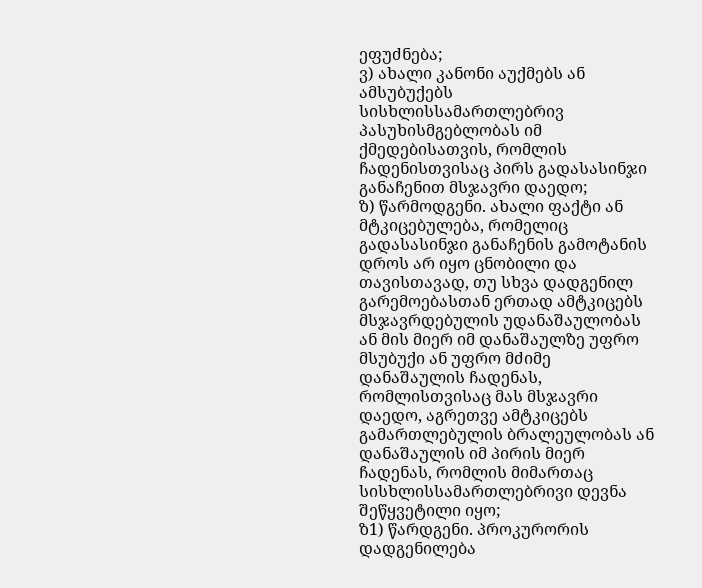ეფუძნება;
ვ) ახალი კანონი აუქმებს ან ამსუბუქებს სისხლისსამართლებრივ პასუხისმგებლობას იმ ქმედებისათვის, რომლის ჩადენისთვისაც პირს გადასასინჯი განაჩენით მსჯავრი დაედო;
ზ) წარმოდგენი. ახალი ფაქტი ან მტკიცებულება, რომელიც გადასასინჯი განაჩენის გამოტანის დროს არ იყო ცნობილი და თავისთავად, თუ სხვა დადგენილ გარემოებასთან ერთად ამტკიცებს მსჯავრდებულის უდანაშაულობას ან მის მიერ იმ დანაშაულზე უფრო მსუბუქი ან უფრო მძიმე დანაშაულის ჩადენას, რომლისთვისაც მას მსჯავრი დაედო, აგრეთვე ამტკიცებს გამართლებულის ბრალეულობას ან დანაშაულის იმ პირის მიერ ჩადენას, რომლის მიმართაც სისხლისსამართლებრივი დევნა შეწყვეტილი იყო;
ზ1) წარდგენი. პროკურორის დადგენილება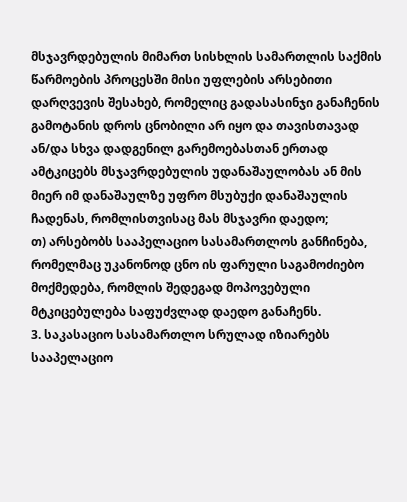მსჯავრდებულის მიმართ სისხლის სამართლის საქმის წარმოების პროცესში მისი უფლების არსებითი დარღვევის შესახებ, რომელიც გადასასინჯი განაჩენის გამოტანის დროს ცნობილი არ იყო და თავისთავად ან/და სხვა დადგენილ გარემოებასთან ერთად ამტკიცებს მსჯავრდებულის უდანაშაულობას ან მის მიერ იმ დანაშაულზე უფრო მსუბუქი დანაშაულის ჩადენას, რომლისთვისაც მას მსჯავრი დაედო;
თ) არსებობს სააპელაციო სასამართლოს განჩინება, რომელმაც უკანონოდ ცნო ის ფარული საგამოძიებო მოქმედება, რომლის შედეგად მოპოვებული მტკიცებულება საფუძვლად დაედო განაჩენს.
3. საკასაციო სასამართლო სრულად იზიარებს სააპელაციო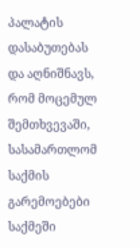პალატის დასაბუთებას და აღნიშნავს, რომ მოცემულ შემთხვევაში, სასამართლომ საქმის გარემოებები საქმეში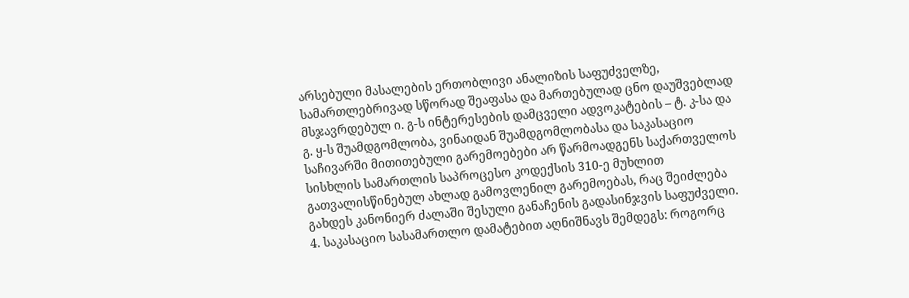არსებული მასალების ერთობლივი ანალიზის საფუძველზე, სამართლებრივად სწორად შეაფასა და მართებულად ცნო დაუშვებლად მსჯავრდებულ ი. გ-ს ინტერესების დამცველი ადვოკატების – ტ. კ-სა და გ. ყ-ს შუამდგომლობა, ვინაიდან შუამდგომლობასა და საკასაციო საჩივარში მითითებული გარემოებები არ წარმოადგენს საქართველოს სისხლის სამართლის საპროცესო კოდექსის 310-ე მუხლით გათვალისწინებულ ახლად გამოვლენილ გარემოებას, რაც შეიძლება გახდეს კანონიერ ძალაში შესული განაჩენის გადასინჯვის საფუძველი.
4. საკასაციო სასამართლო დამატებით აღნიშნავს შემდეგს: როგორც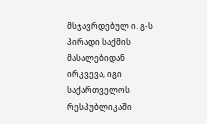მსჯავრდებულ ი. გ-ს პირადი საქმის მასალებიდან ირკვევა, იგი საქართველოს რესპუბლიკაში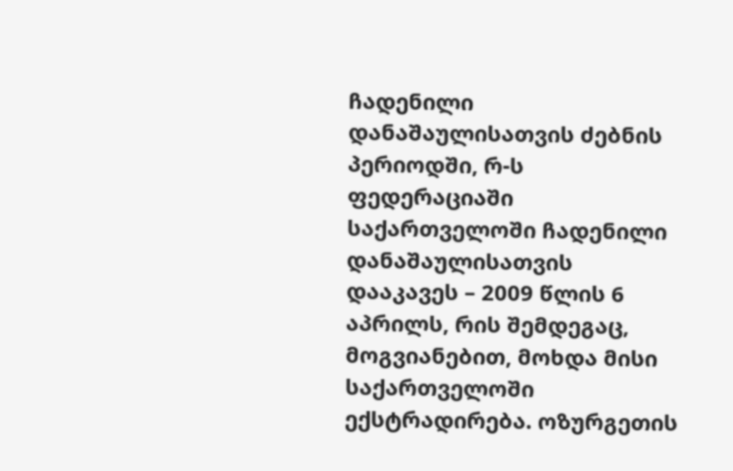ჩადენილი დანაშაულისათვის ძებნის პერიოდში, რ-ს ფედერაციაში საქართველოში ჩადენილი დანაშაულისათვის დააკავეს – 2009 წლის 6 აპრილს, რის შემდეგაც, მოგვიანებით, მოხდა მისი საქართველოში ექსტრადირება. ოზურგეთის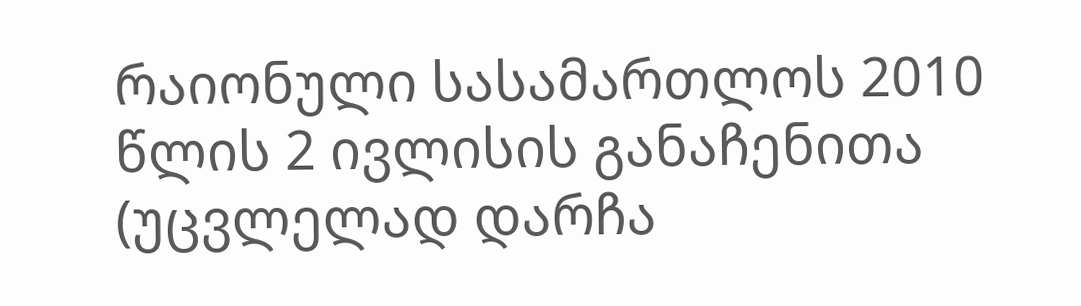რაიონული სასამართლოს 2010 წლის 2 ივლისის განაჩენითა (უცვლელად დარჩა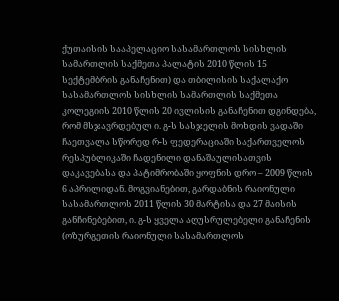ქუთაისის სააპელაციო სასამართლოს სისხლის სამართლის საქმეთა პალატის 2010 წლის 15 სექტემბრის განაჩენით) და თბილისის საქალაქო სასამართლოს სისხლის სამართლის საქმეთა კოლეგიის 2010 წლის 20 ივლისის განაჩენით დგინდება, რომ მსჯავრდებულ ი. გ-ს სასჯელის მოხდის ვადაში ჩაეთვალა სწორედ რ-ს ფედერაციაში საქართველოს რესპუბლიკაში ჩადენილი დანაშაულისათვის დაკავებასა და პატიმრობაში ყოფნის დრო – 2009 წლის 6 აპრილიდან. მოგვიანებით, გარდაბნის რაიონული სასამართლოს 2011 წლის 30 მარტისა და 27 მაისის განჩინებებით, ი. გ-ს ყველა აღუსრულებელი განაჩენის (ოზურგეთის რაიონული სასამართლოს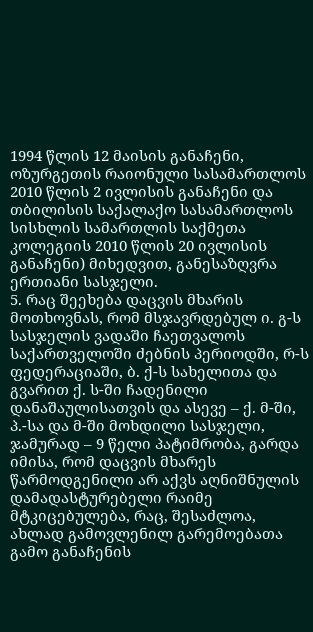1994 წლის 12 მაისის განაჩენი, ოზურგეთის რაიონული სასამართლოს 2010 წლის 2 ივლისის განაჩენი და თბილისის საქალაქო სასამართლოს სისხლის სამართლის საქმეთა კოლეგიის 2010 წლის 20 ივლისის განაჩენი) მიხედვით, განესაზღვრა ერთიანი სასჯელი.
5. რაც შეეხება დაცვის მხარის მოთხოვნას, რომ მსჯავრდებულ ი. გ-ს სასჯელის ვადაში ჩაეთვალოს საქართველოში ძებნის პერიოდში, რ-ს ფედერაციაში, ბ. ქ-ს სახელითა და გვარით ქ. ს-ში ჩადენილი დანაშაულისათვის და ასევე – ქ. მ-ში, პ.-სა და მ-ში მოხდილი სასჯელი, ჯამურად – 9 წელი პატიმრობა, გარდა იმისა, რომ დაცვის მხარეს წარმოდგენილი არ აქვს აღნიშნულის დამადასტურებელი რაიმე მტკიცებულება, რაც, შესაძლოა, ახლად გამოვლენილ გარემოებათა გამო განაჩენის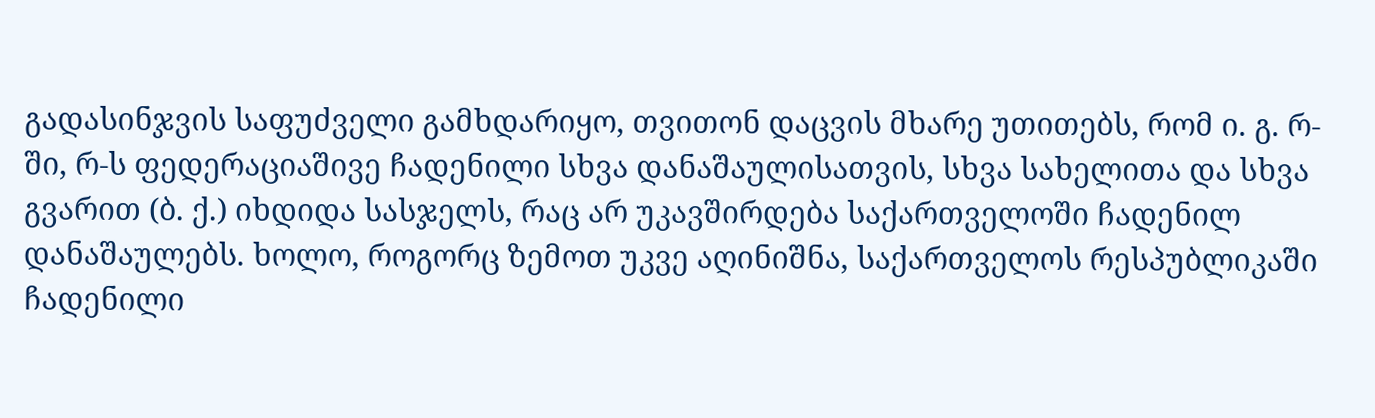გადასინჯვის საფუძველი გამხდარიყო, თვითონ დაცვის მხარე უთითებს, რომ ი. გ. რ-ში, რ-ს ფედერაციაშივე ჩადენილი სხვა დანაშაულისათვის, სხვა სახელითა და სხვა გვარით (ბ. ქ.) იხდიდა სასჯელს, რაც არ უკავშირდება საქართველოში ჩადენილ დანაშაულებს. ხოლო, როგორც ზემოთ უკვე აღინიშნა, საქართველოს რესპუბლიკაში ჩადენილი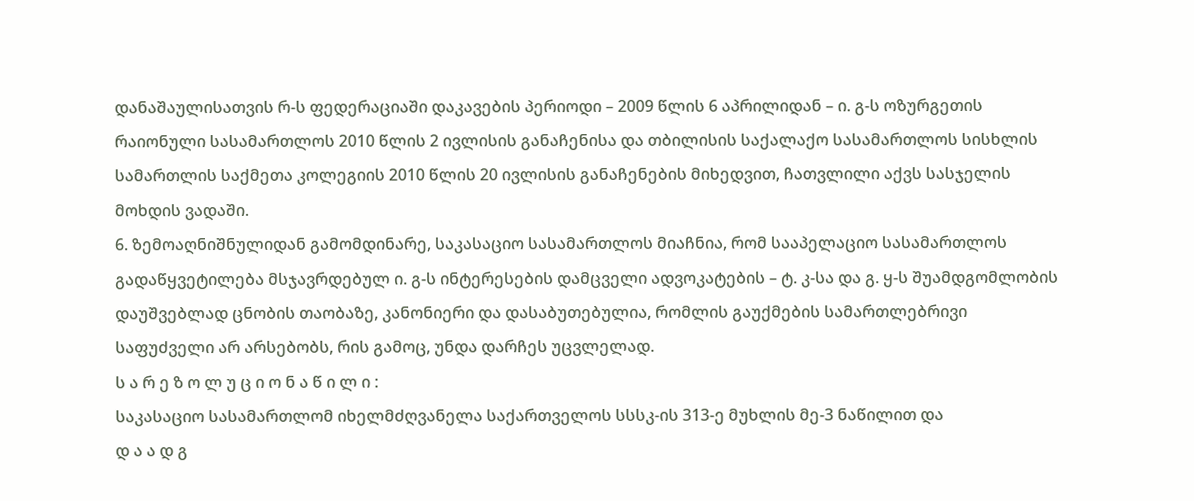დანაშაულისათვის რ-ს ფედერაციაში დაკავების პერიოდი – 2009 წლის 6 აპრილიდან – ი. გ-ს ოზურგეთის რაიონული სასამართლოს 2010 წლის 2 ივლისის განაჩენისა და თბილისის საქალაქო სასამართლოს სისხლის სამართლის საქმეთა კოლეგიის 2010 წლის 20 ივლისის განაჩენების მიხედვით, ჩათვლილი აქვს სასჯელის მოხდის ვადაში.
6. ზემოაღნიშნულიდან გამომდინარე, საკასაციო სასამართლოს მიაჩნია, რომ სააპელაციო სასამართლოს გადაწყვეტილება მსჯავრდებულ ი. გ-ს ინტერესების დამცველი ადვოკატების – ტ. კ-სა და გ. ყ-ს შუამდგომლობის დაუშვებლად ცნობის თაობაზე, კანონიერი და დასაბუთებულია, რომლის გაუქმების სამართლებრივი საფუძველი არ არსებობს, რის გამოც, უნდა დარჩეს უცვლელად.
ს ა რ ე ზ ო ლ უ ც ი ო ნ ა წ ი ლ ი :
საკასაციო სასამართლომ იხელმძღვანელა საქართველოს სსსკ-ის 313-ე მუხლის მე-3 ნაწილით და
დ ა ა დ გ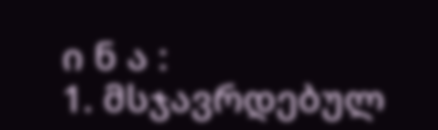ი ნ ა :
1. მსჯავრდებულ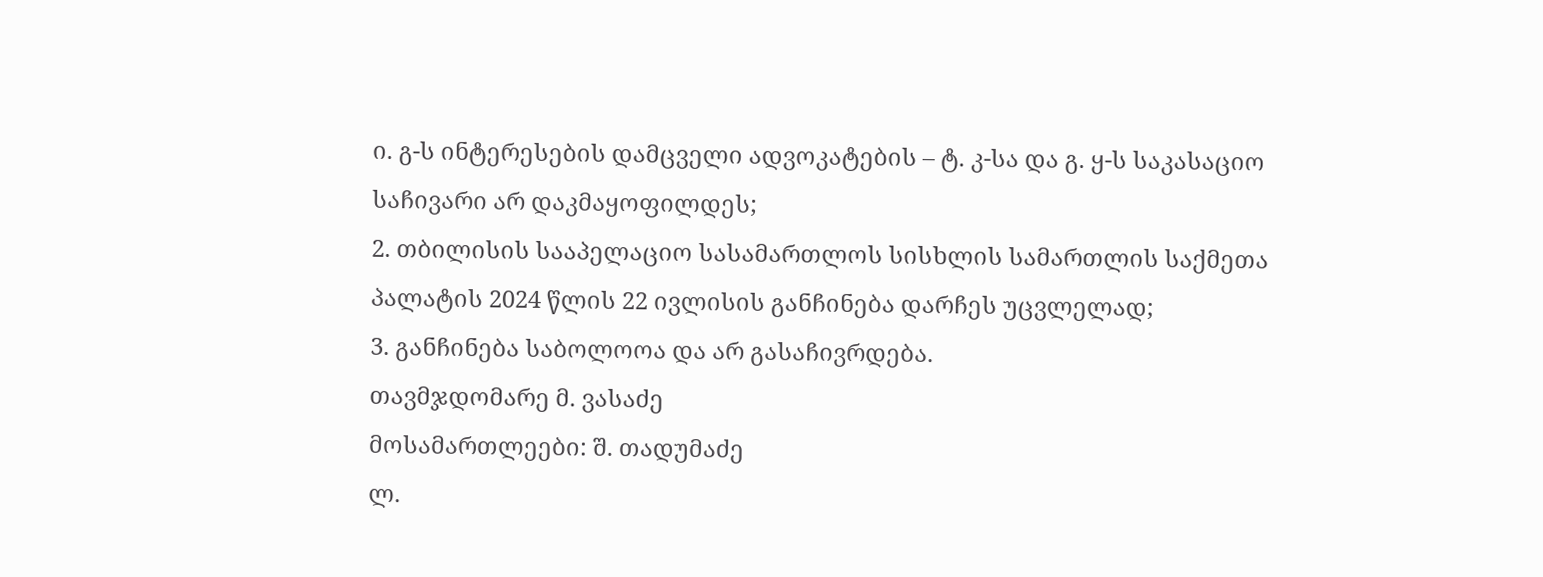ი. გ-ს ინტერესების დამცველი ადვოკატების – ტ. კ-სა და გ. ყ-ს საკასაციო საჩივარი არ დაკმაყოფილდეს;
2. თბილისის სააპელაციო სასამართლოს სისხლის სამართლის საქმეთა პალატის 2024 წლის 22 ივლისის განჩინება დარჩეს უცვლელად;
3. განჩინება საბოლოოა და არ გასაჩივრდება.
თავმჯდომარე მ. ვასაძე
მოსამართლეები: შ. თადუმაძე
ლ.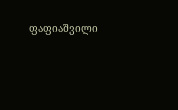ფაფიაშვილი